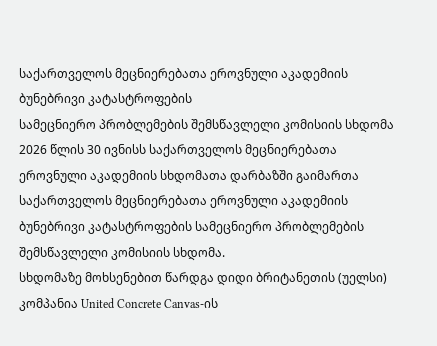საქართველოს მეცნიერებათა ეროვნული აკადემიის ბუნებრივი კატასტროფების
სამეცნიერო პრობლემების შემსწავლელი კომისიის სხდომა
2026 წლის 30 ივნისს საქართველოს მეცნიერებათა ეროვნული აკადემიის სხდომათა დარბაზში გაიმართა საქართველოს მეცნიერებათა ეროვნული აკადემიის ბუნებრივი კატასტროფების სამეცნიერო პრობლემების შემსწავლელი კომისიის სხდომა.
სხდომაზე მოხსენებით წარდგა დიდი ბრიტანეთის (უელსი) კომპანია United Concrete Canvas-ის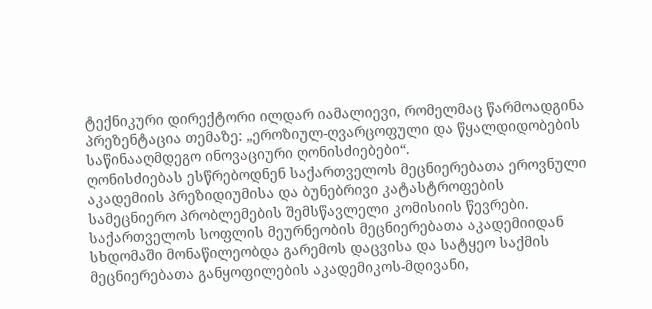ტექნიკური დირექტორი ილდარ იამალიევი, რომელმაც წარმოადგინა პრეზენტაცია თემაზე: „ეროზიულ-ღვარცოფული და წყალდიდობების საწინააღმდეგო ინოვაციური ღონისძიებები“.
ღონისძიებას ესწრებოდნენ საქართველოს მეცნიერებათა ეროვნული აკადემიის პრეზიდიუმისა და ბუნებრივი კატასტროფების სამეცნიერო პრობლემების შემსწავლელი კომისიის წევრები. საქართველოს სოფლის მეურნეობის მეცნიერებათა აკადემიიდან სხდომაში მონაწილეობდა გარემოს დაცვისა და სატყეო საქმის მეცნიერებათა განყოფილების აკადემიკოს-მდივანი,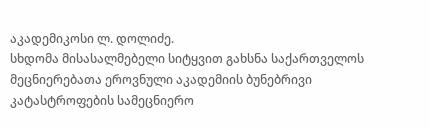აკადემიკოსი ლ. დოლიძე.
სხდომა მისასალმებელი სიტყვით გახსნა საქართველოს მეცნიერებათა ეროვნული აკადემიის ბუნებრივი კატასტროფების სამეცნიერო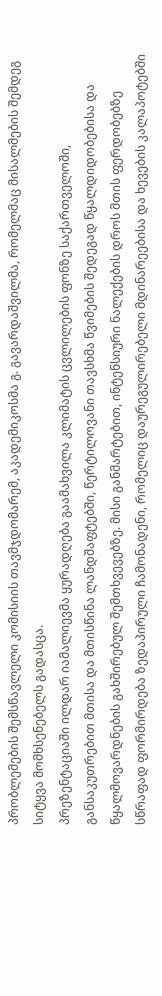პრობლემების შემსწავლელი კომისიის თავმჯდომარემ, აკადემიკოსმა გ. გავარდაშვილმა, რომელმაც მისალმების შემდეგ სიტყვა მომხსენებელს გადასცა.
პრეზენტაციაში ილდარ იამალიევმა ყურადღება გაამახვილა კლიმატის ცვლილების ფონზე საქართველოში, განსაკუთრებით მთისა და მთისწინა ლანდშაფტებში, წერტილოვანი თავსხმა წვიმების შედეგად წყალდიდობებისა და წყალმოვარდნების გახშირებულ შემთხვევებზე. მისი განმარტებით, ინტენსიური ნალექების დროს მთის ფერდობებზე სწრაფად ფორმირდება ზედაპირული ჩამონადენი, რომელიც დაურეგულირებელი მდინარეებისა და ხევების კალაპოტებში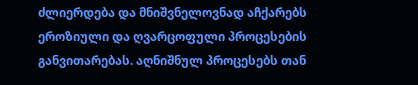ძლიერდება და მნიშვნელოვნად აჩქარებს ეროზიული და ღვარცოფული პროცესების განვითარებას. აღნიშნულ პროცესებს თან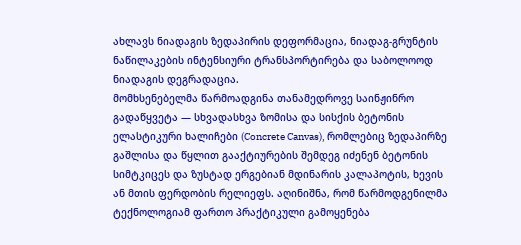ახლავს ნიადაგის ზედაპირის დეფორმაცია, ნიადაგ-გრუნტის ნაწილაკების ინტენსიური ტრანსპორტირება და საბოლოოდ ნიადაგის დეგრადაცია.
მომხსენებელმა წარმოადგინა თანამედროვე საინჟინრო გადაწყვეტა — სხვადასხვა ზომისა და სისქის ბეტონის ელასტიკური ხალიჩები (Concrete Canvas), რომლებიც ზედაპირზე გაშლისა და წყლით გააქტიურების შემდეგ იძენენ ბეტონის სიმტკიცეს და ზუსტად ერგებიან მდინარის კალაპოტის, ხევის ან მთის ფერდობის რელიეფს. აღინიშნა, რომ წარმოდგენილმა ტექნოლოგიამ ფართო პრაქტიკული გამოყენება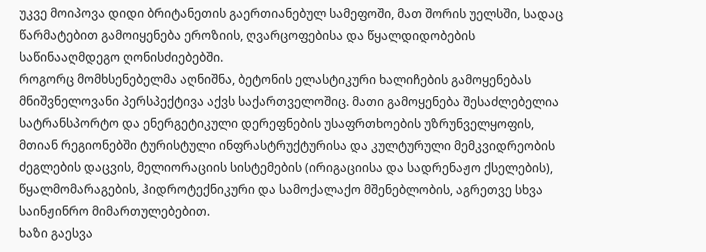უკვე მოიპოვა დიდი ბრიტანეთის გაერთიანებულ სამეფოში, მათ შორის უელსში, სადაც წარმატებით გამოიყენება ეროზიის, ღვარცოფებისა და წყალდიდობების საწინააღმდეგო ღონისძიებებში.
როგორც მომხსენებელმა აღნიშნა, ბეტონის ელასტიკური ხალიჩების გამოყენებას მნიშვნელოვანი პერსპექტივა აქვს საქართველოშიც. მათი გამოყენება შესაძლებელია სატრანსპორტო და ენერგეტიკული დერეფნების უსაფრთხოების უზრუნველყოფის, მთიან რეგიონებში ტურისტული ინფრასტრუქტურისა და კულტურული მემკვიდრეობის ძეგლების დაცვის, მელიორაციის სისტემების (ირიგაციისა და სადრენაჟო ქსელების), წყალმომარაგების, ჰიდროტექნიკური და სამოქალაქო მშენებლობის, აგრეთვე სხვა საინჟინრო მიმართულებებით.
ხაზი გაესვა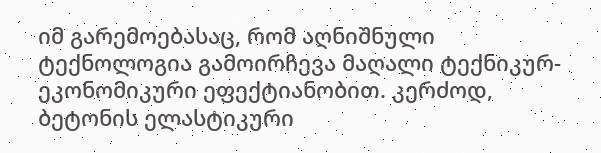იმ გარემოებასაც, რომ აღნიშნული ტექნოლოგია გამოირჩევა მაღალი ტექნიკურ-ეკონომიკური ეფექტიანობით. კერძოდ, ბეტონის ელასტიკური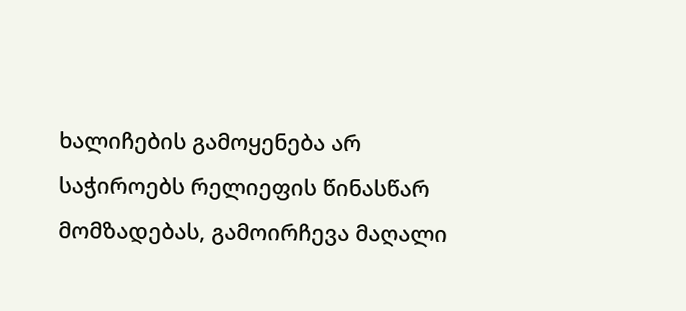ხალიჩების გამოყენება არ საჭიროებს რელიეფის წინასწარ მომზადებას, გამოირჩევა მაღალი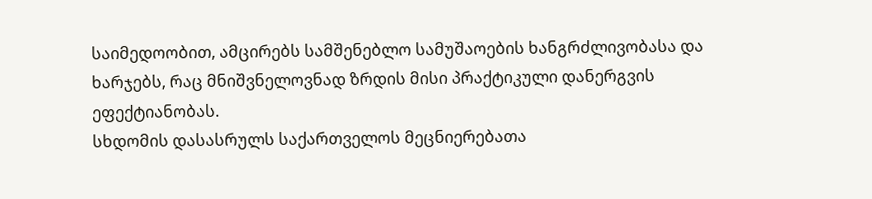საიმედოობით, ამცირებს სამშენებლო სამუშაოების ხანგრძლივობასა და ხარჯებს, რაც მნიშვნელოვნად ზრდის მისი პრაქტიკული დანერგვის ეფექტიანობას.
სხდომის დასასრულს საქართველოს მეცნიერებათა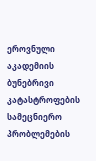ეროვნული აკადემიის ბუნებრივი კატასტროფების სამეცნიერო პრობლემების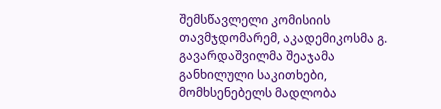შემსწავლელი კომისიის თავმჯდომარემ, აკადემიკოსმა გ. გავარდაშვილმა შეაჯამა განხილული საკითხები, მომხსენებელს მადლობა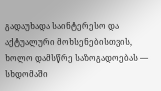გადაუხადა საინტერესო და აქტუალური მოხსენებისთვის, ხოლო დამსწრე საზოგადოებას — სხდომაში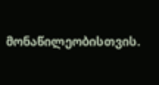მონაწილეობისთვის.